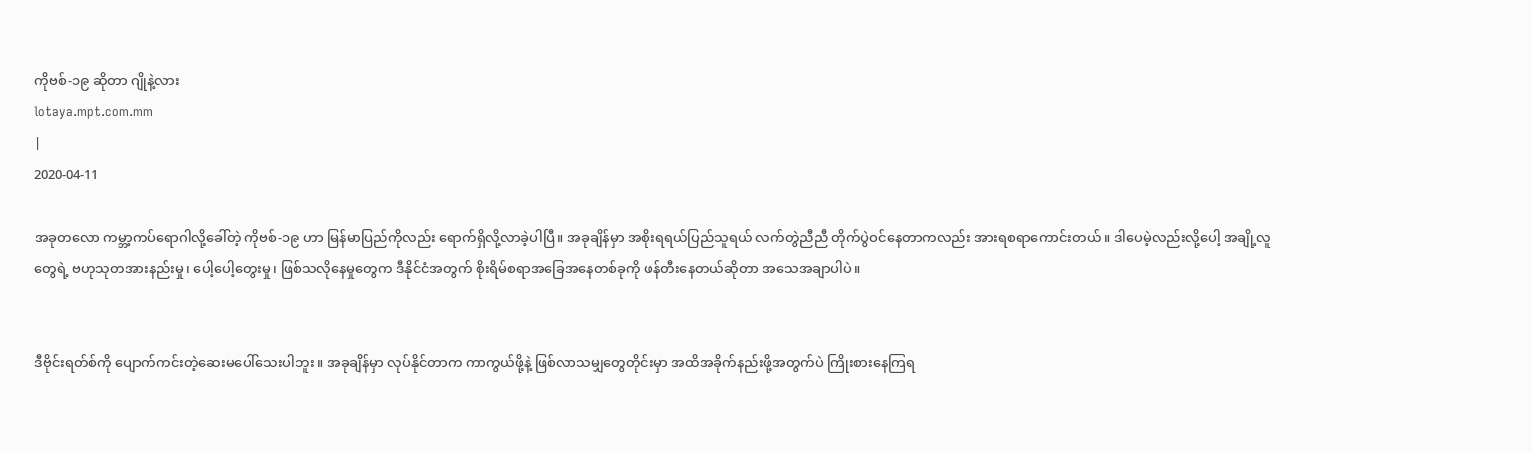ကိုဗစ်-၁၉ ဆိုတာ ဂျိုနဲ့လား
lotaya.mpt.com.mm
|
2020-04-11

အခုတလော ကမ္ဘာ့ကပ်ရောဂါလို့ခေါ်တဲ့ ကိုဗစ်-၁၉ ဟာ မြန်မာပြည်ကိုလည်း ရောက်ရှိလို့လာခဲ့ပါပြီ။ အခုချိန်မှာ အစိုးရရယ်ပြည်သူရယ် လက်တွဲညီညီ တိုက်ပွဲဝင်နေတာကလည်း အားရစရာကောင်းတယ်။ ဒါပေမဲ့လည်းလို့ပေါ့ အချို့လူတွေရဲ့ ဗဟုသုတအားနည်းမှု၊ ပေါ့ပေါ့တွေးမှု၊ ဖြစ်သလိုနေမှုတွေက ဒီနိုင်ငံအတွက် စိုးရိမ်စရာအခြေအနေတစ်ခုကို ဖန်တီးနေတယ်ဆိုတာ အသေအချာပါပဲ။


ဒီဗိုင်းရတ်စ်ကို ပျောက်ကင်းတဲ့ဆေးမပေါ်သေးပါဘူး။ အခုချိန်မှာ လုပ်နိုင်တာက ကာကွယ်ဖို့နဲ့ ဖြစ်လာသမျှတွေတိုင်းမှာ အထိအခိုက်နည်းဖို့အတွက်ပဲ ကြိုးစားနေကြရ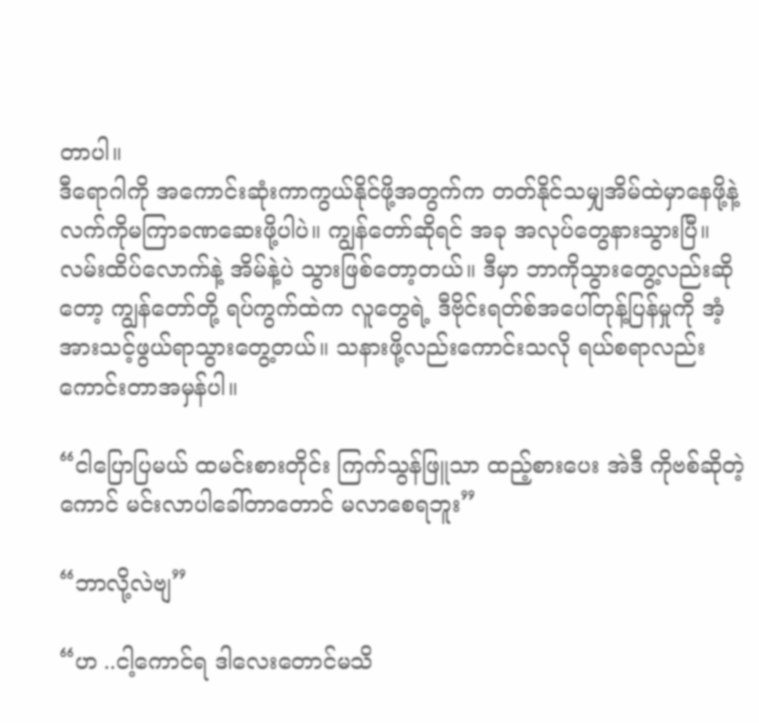တာပါ။
ဒီရောဂါကို အကောင်းဆုံးကာကွယ်နိုင်ဖို့အတွက်က တတ်နိုင်သမျှအိမ်ထဲမှာနေဖို့နဲ့ လက်ကိုမကြာခဏဆေးဖို့ပါပဲ။ ကျွန်တော်ဆိုရင် အခု အလုပ်တွေနားသွားပြီ။ လမ်းထိပ်လောက်နဲ့ အိမ်နဲ့ပဲ သွားဖြစ်တော့တယ်။ ဒီမှာ ဘာကိုသွားတွေ့လည်းဆိုတော့ ကျွန်တော်တို့ ရပ်ကွက်ထဲက လူတွေရဲ့ ဒီဗိုင်းရတ်စ်အပေါ်တုန့်ပြန်မှုကို အံ့အားသင့်ဖွယ်ရာသွားတွေ့တယ်။ သနားဖို့လည်းကောင်းသလို ရယ်စရာလည်းကောင်းတာအမှန်ပါ။

“ငါပြောပြမယ် ထမင်းစားတိုင်း ကြက်သွန်ဖြူသာ ထည့်စားပေး အဲဒီ ကိုဗစ်ဆိုတဲ့ကောင် မင်းလာပါခေါ်တာတောင် မလာစေရဘူး”

“ဘာလို့လဲဗျ”

“ဟ ..ငါ့ကောင်ရ ဒါလေးတောင်မသိ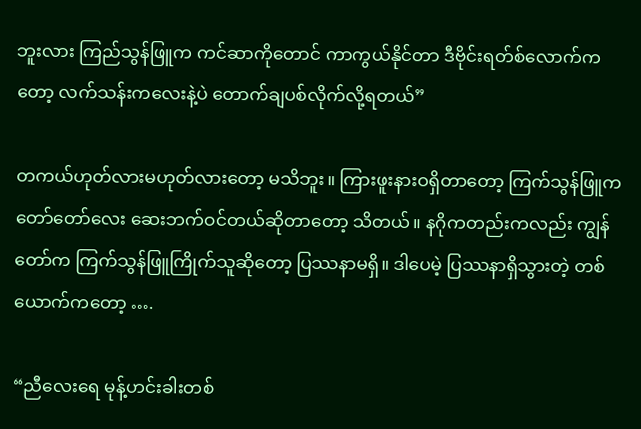ဘူးလား ကြည်သွန်ဖြူက ကင်ဆာကိုတောင် ကာကွယ်နိုင်တာ ဒီဗိုင်းရတ်စ်လောက်ကတော့ လက်သန်းကလေးနဲ့ပဲ တောက်ချပစ်လိုက်လို့ရတယ်”

တကယ်ဟုတ်လားမဟုတ်လားတော့ မသိဘူး။ ကြားဖူးနားဝရှိတာတော့ ကြက်သွန်ဖြူက တော်တော်လေး ဆေးဘက်ဝင်တယ်ဆိုတာတော့ သိတယ်။ နဂိုကတည်းကလည်း ကျွန်တော်က ကြက်သွန်ဖြူကြိုက်သူဆိုတော့ ပြဿနာမရှိ။ ဒါပေမဲ့ ပြဿနာရှိသွားတဲ့ တစ်ယောက်ကတော့ ….

“ညီလေးရေ မုန့်ဟင်းခါးတစ်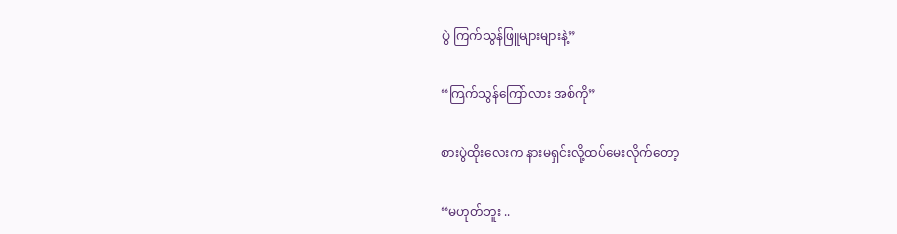ပွဲ ကြက်သွန်ဖြူများများနဲ့”

“ကြက်သွန်ကြော်လား အစ်ကို”

စားပွဲထိုးလေးက နားမရှင်းလို့ထပ်မေးလိုက်တော့

“မဟုတ်ဘူး ..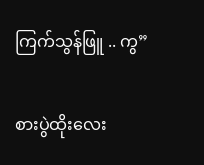ကြက်သွန်ဖြူ .. ကွ”

စားပွဲထိုးလေး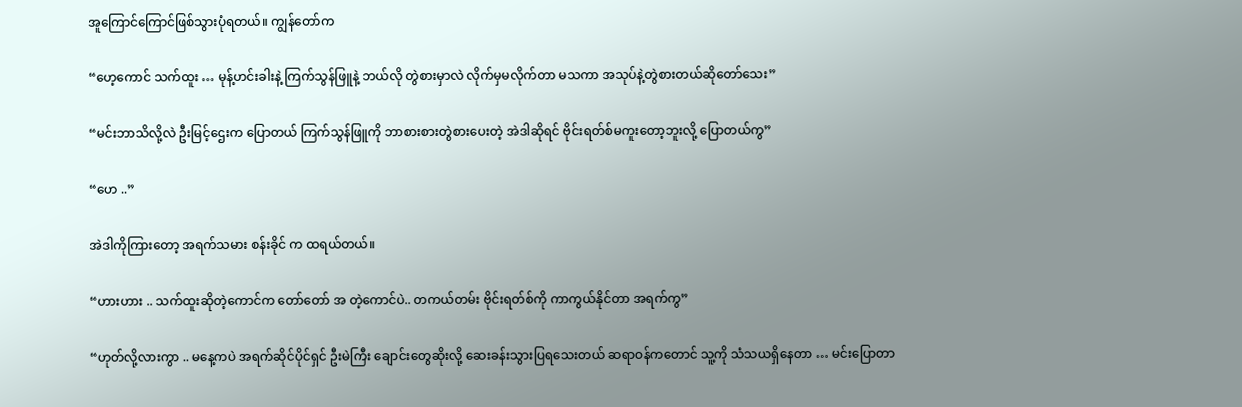အူကြောင်ကြောင်ဖြစ်သွားပုံရတယ်။ ကျွန်တော်က

“ဟေ့ကောင် သက်ထူး … မုန့်ဟင်းခါးနဲ့ ကြက်သွန်ဖြူနဲ့ ဘယ်လို တွဲစားမှာလဲ လိုက်မှမလိုက်တာ မသကာ အသုပ်နဲ့တွဲစားတယ်ဆိုတော်သေး”

“မင်းဘာသိလို့လဲ ဦးမြင့်ဌေးက ပြောတယ် ကြက်သွန်ဖြူကို ဘာစားစားတွဲစားပေးတဲ့ အဲဒါဆိုရင် ဗိုင်းရတ်စ်မကူးတော့ဘူးလို့ ပြောတယ်ကွ”

“ဟေ ..”

အဲဒါကိုကြားတော့ အရက်သမား စန်းခိုင် က ထရယ်တယ်။

“ဟားဟား .. သက်ထူးဆိုတဲ့ကောင်က တော်တော် အ တဲ့ကောင်ပဲ.. တကယ်တမ်း ဗိုင်းရတ်စ်ကို ကာကွယ်နိုင်တာ အရက်ကွ”

“ဟုတ်လို့လားကွာ .. မနေ့ကပဲ အရက်ဆိုင်ပိုင်ရှင် ဦးမဲကြီး ချောင်းတွေဆိုးလို့ ဆေးခန်းသွားပြရသေးတယ် ဆရာဝန်ကတောင် သူ့ကို သံသယရှိနေတာ … မင်းပြောတာ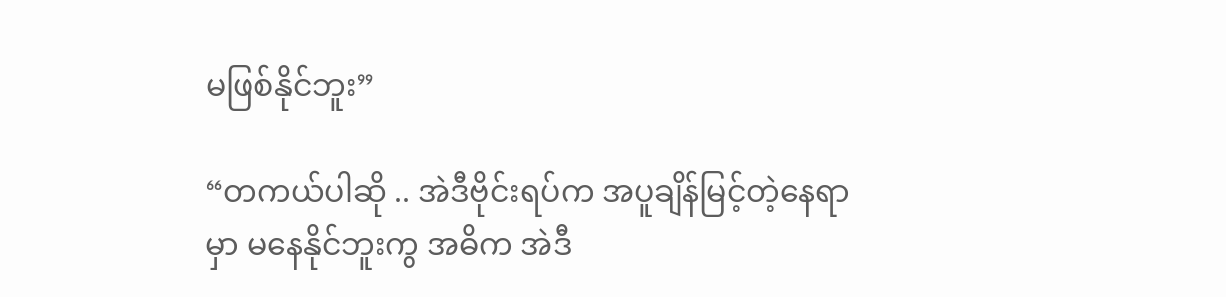မဖြစ်နိုင်ဘူး”

“တကယ်ပါဆို .. အဲဒီဗိုင်းရပ်က အပူချိန်မြင့်တဲ့နေရာမှာ မနေနိုင်ဘူးကွ အဓိက အဲဒီ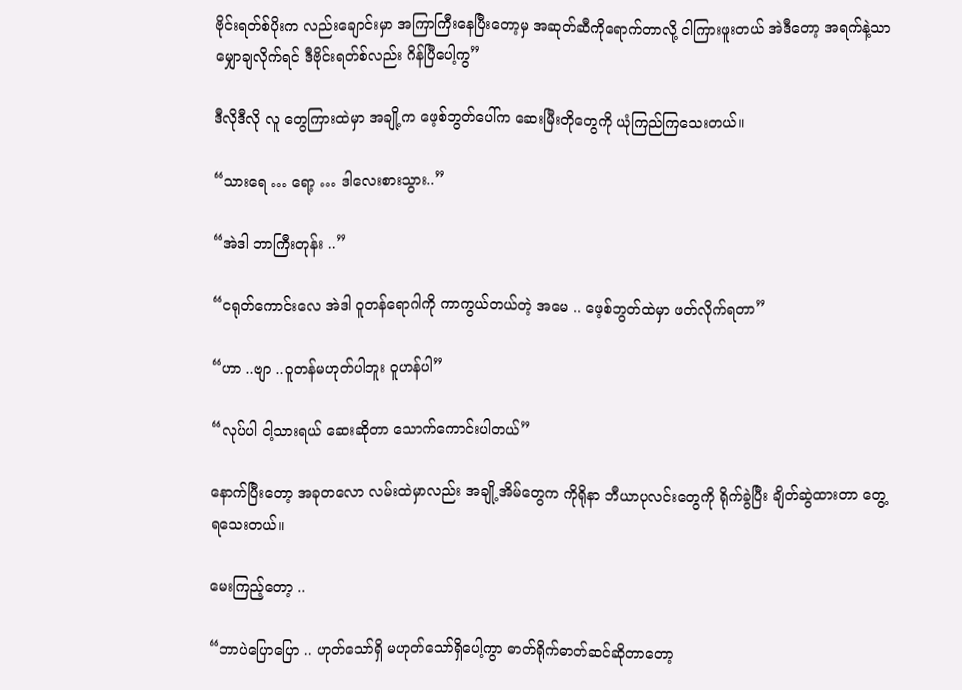ဗိုင်းရတ်စ်ပိုးက လည်းချောင်းမှာ အကြာကြီးနေပြီးတော့မှ အဆုတ်ဆီကိုရောက်တာလို့ ငါကြားဖူးတယ် အဲဒီတော့ အရက်နဲ့သာ မျှောချလိုက်ရင် ဒီဗိုင်းရတ်စ်လည်း ဂိန်ပြီပေါ့ကွ”

ဒီလိုဒီလို လူ တွေကြားထဲမှာ အချို့က ဖေ့စ်ဘွတ်ပေါ်က ဆေးမြီးတိုတွေကို ယုံကြည်ကြသေးတယ်။

“သားရေ … ရော့ … ဒါလေးစားသွား..”

“အဲဒါ ဘာကြီးတုန်း ..”

“ငရုတ်ကောင်းလေ အဲဒါ ဝူတန်ရောဂါကို ကာကွယ်တယ်တဲ့ အမေ .. ဖေ့စ်ဘွတ်ထဲမှာ ဖတ်လိုက်ရတာ”

“ဟာ ..ဗျာ ..ဝူတန်မဟုတ်ပါဘူး ဝူဟန်ပါ”

“လုပ်ပါ ငါ့သားရယ် ဆေးဆိုတာ သောက်ကောင်းပါတယ်”

နောက်ပြီးတော့ အခုတလော လမ်းထဲမှာလည်း အချို့အိမ်တွေက ကိုရိုနာ ဘီယာပုလင်းတွေကို ရိုက်ခွဲပြီး ချိတ်ဆွဲထားတာ တွေ့ရသေးတယ်။

မေးကြည့်တော့ ..

“ဘာပဲပြောပြော .. ဟုတ်သော်ရှိ မဟုတ်သော်ရှိပေါ့ကွာ ဓာတ်ရိုက်ဓာတ်ဆင်ဆိုတာတော့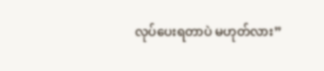လုပ်ပေးရတာပဲ မဟုတ်လား”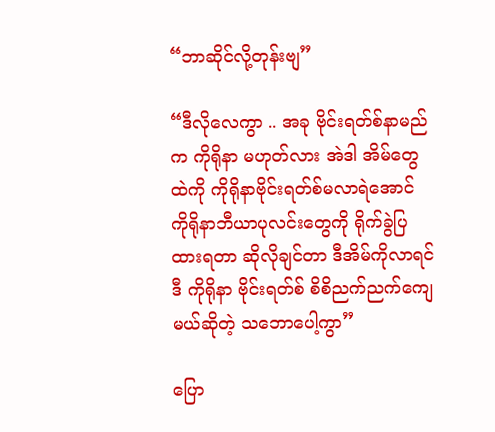“ဘာဆိုင်လို့တုန်းဗျ”

“ဒီလိုလေကွာ .. အခု ဗိုင်းရတ်စ်နာမည်က ကိုရိုနာ မဟုတ်လား အဲဒါ အိမ်တွေထဲကို ကိုရိုနာဗိုင်းရတ်စ်မလာရဲအောင် ကိုရိုနာဘီယာပုလင်းတွေကို ရိုက်ခွဲပြထားရတာ ဆိုလိုချင်တာ ဒီအိမ်ကိုလာရင် ဒီ ကိုရိုနာ ဗိုင်းရတ်စ် စိစိညက်ညက်ကျေမယ်ဆိုတဲ့ သဘောပေါ့ကွာ”

ပြော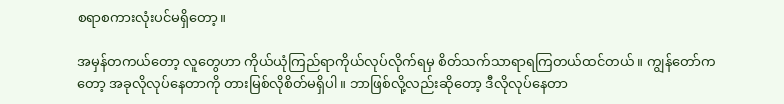စရာစကားလုံးပင်မရှိတော့။

အမှန်တကယ်တော့ လူတွေဟာ ကိုယ်ယုံကြည်ရာကိုယ်လုပ်လိုက်ရမှ စိတ်သက်သာရာရကြတယ်ထင်တယ်။ ကျွန်တော်ကတော့ အခုလိုလုပ်နေတာကို တားမြစ်လိုစိတ်မရှိပါ။ ဘာဖြစ်လို့လည်းဆိုတော့ ဒီလိုလုပ်နေတာ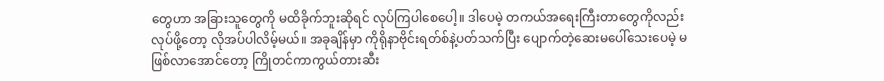တွေဟာ အခြားသူတွေကို မထိခိုက်ဘူးဆိုရင် လုပ်ကြပါစေပေါ့။ ဒါပေမဲ့ တကယ်အရေးကြီးတာတွေကိုလည်း လုပ်ဖို့တော့ လိုအပ်ပါလိမ့်မယ်။ အခုချိန်မှာ ကိုရိုနာဗိုင်းရတ်စ်နဲ့ပတ်သက်ပြီး ပျောက်တဲ့ဆေးမပေါ်သေးပေမဲ့ မဖြစ်လာအောင်တော့ ကြိုတင်ကာကွယ်တားဆီး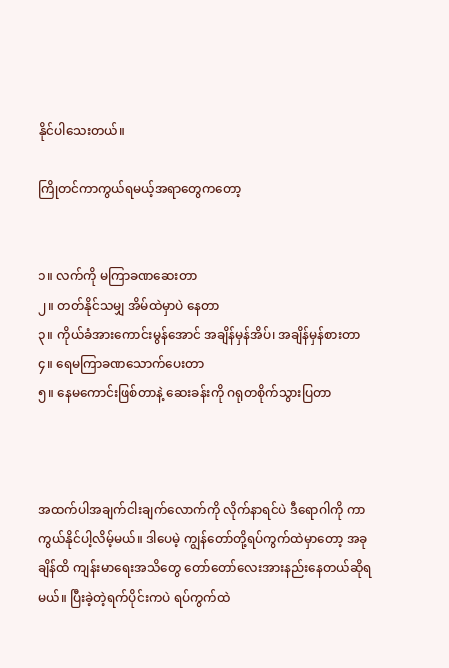နိုင်ပါသေးတယ်။

ကြိုတင်ကာကွယ်ရမယ့်အရာတွေကတော့


၁။ လက်ကို မကြာခဏဆေးတာ
၂။ တတ်နိုင်သမျှ အိမ်ထဲမှာပဲ နေတာ
၃။ ကိုယ်ခံအားကောင်းမွန်အောင် အချိန်မှန်အိပ်၊ အချိန်မှန်စားတာ
၄။ ရေမကြာခဏသောက်ပေးတာ
၅။ နေမကောင်းဖြစ်တာနဲ့ ဆေးခန်းကို ဂရုတစိုက်သွားပြတာ



အထက်ပါအချက်ငါးချက်လောက်ကို လိုက်နာရင်ပဲ ဒီရောဂါကို ကာကွယ်နိုင်ပါ့လိမ့်မယ်။ ဒါပေမဲ့ ကျွန်တော်တို့ရပ်ကွက်ထဲမှာတော့ အခုချိန်ထိ ကျန်းမာရေးအသိတွေ တော်တော်လေးအားနည်းနေတယ်ဆိုရမယ်။ ပြီးခဲ့တဲ့ရက်ပိုင်းကပဲ ရပ်ကွက်ထဲ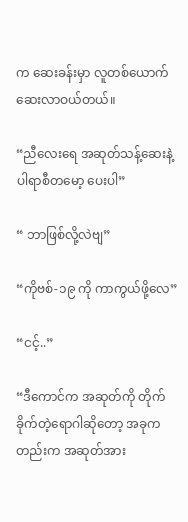က ဆေးခန်းမှာ လူတစ်ယောက် ဆေးလာဝယ်တယ်။

“ညီလေးရေ အဆုတ်သန့်ဆေးနဲ့ ပါရာစီတမော့ ပေးပါ”

“ ဘာဖြစ်လို့လဲဗျ”

“ကိုဗစ်-၁၉ ကို ကာကွယ်ဖို့လေ”

“ငင့်..”

“ဒီကောင်က အဆုတ်ကို တိုက်ခိုက်တဲ့ရောဂါဆိုတော့ အခုကတည်းက အဆုတ်အား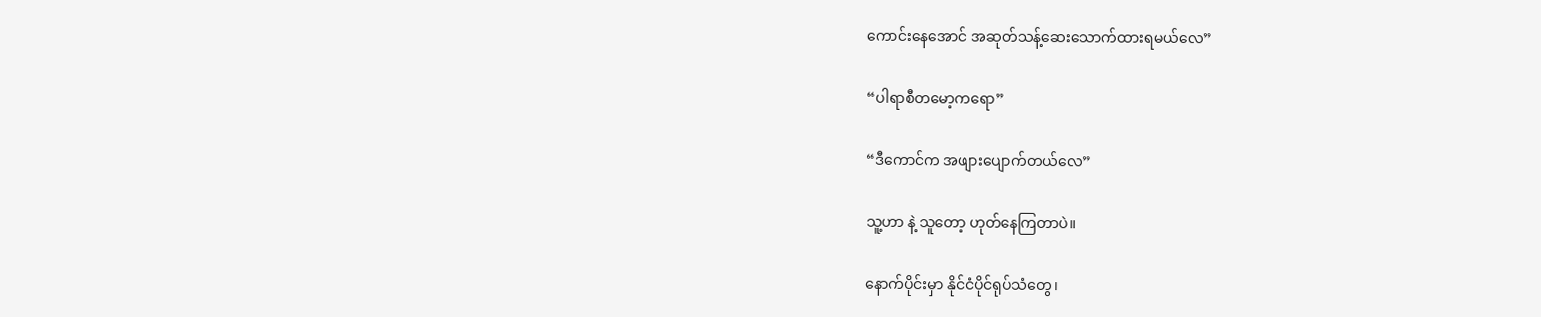ကောင်းနေအောင် အဆုတ်သန့်ဆေးသောက်ထားရမယ်လေ”

“ပါရာစီတမော့ကရော”

“ဒီကောင်က အဖျားပျောက်တယ်လေ”

သူ့ဟာ နဲ့ သူတော့ ဟုတ်နေကြတာပဲ။

နောက်ပိုင်းမှာ နိုင်ငံပိုင်ရုပ်သံတွေ၊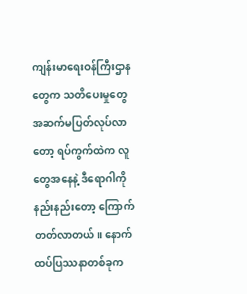ကျန်းမာရေးဝန်ကြီးဌာနတွေက သတိပေးမှုတွေ အဆက်မပြတ်လုပ်လာတော့ ရပ်ကွက်ထဲက လူတွေအနေနဲ့ ဒီရောဂါကို နည်းနည်းတော့ ကြောက်တတ်လာတယ်။ နောက်ထပ်ပြဿနာတစ်ခုက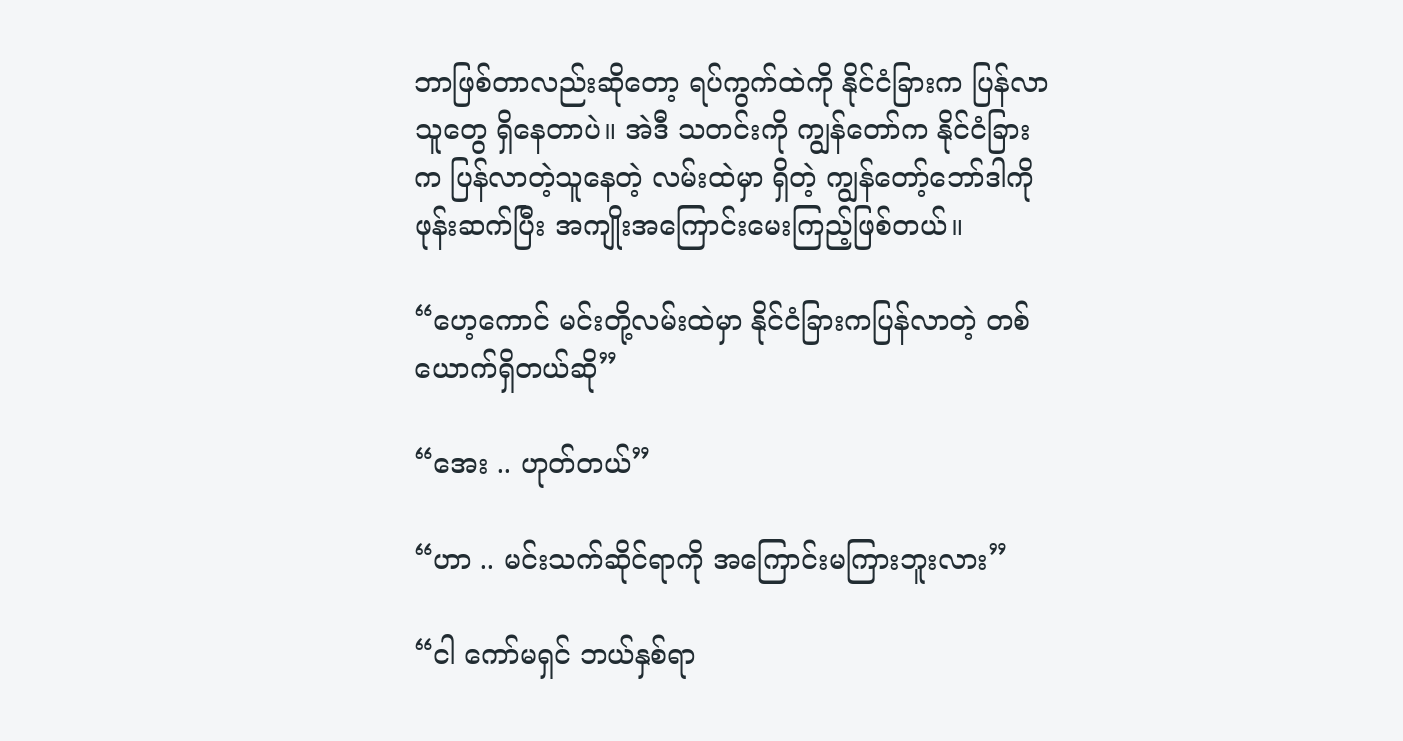ဘာဖြစ်တာလည်းဆိုတော့ ရပ်ကွက်ထဲကို နိုင်ငံခြားက ပြန်လာသူတွေ ရှိနေတာပဲ။ အဲဒီ သတင်းကို ကျွန်တော်က နိုင်ငံခြားက ပြန်လာတဲ့သူနေတဲ့ လမ်းထဲမှာ ရှိတဲ့ ကျွန်တော့်ဘော်ဒါကို ဖုန်းဆက်ပြီး အကျိုးအကြောင်းမေးကြည့်ဖြစ်တယ်။

“ဟေ့ကောင် မင်းတို့လမ်းထဲမှာ နိုင်ငံခြားကပြန်လာတဲ့ တစ်ယောက်ရှိတယ်ဆို”

“အေး .. ဟုတ်တယ်”

“ဟာ .. မင်းသက်ဆိုင်ရာကို အကြောင်းမကြားဘူးလား”

“ငါ ကော်မရှင် ဘယ်နှစ်ရာ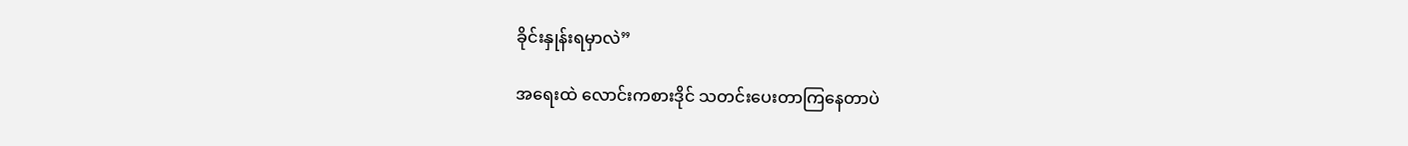ခိုင်းနှုန်းရမှာလဲ”

အရေးထဲ လောင်းကစားဒိုင် သတင်းပေးတာကြနေတာပဲ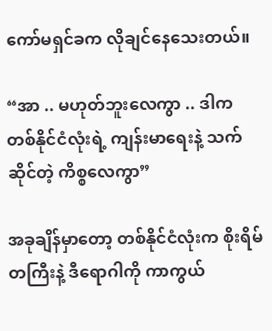ကော်မရှင်ခက လိုချင်နေသေးတယ်။

“အာ .. မဟုတ်ဘူးလေကွာ .. ဒါက တစ်နိုင်ငံလုံးရဲ့ ကျန်းမာရေးနဲ့ သက်ဆိုင်တဲ့ ကိစ္စလေကွာ”

အခုချိန်မှာတော့ တစ်နိုင်ငံလုံးက စိုးရိမ်တကြီးနဲ့ ဒီရောဂါကို ကာကွယ်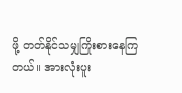ဖို့ တတ်နိုင်သမျှကြိုးစားနေကြတယ်။ အားလုံးပူး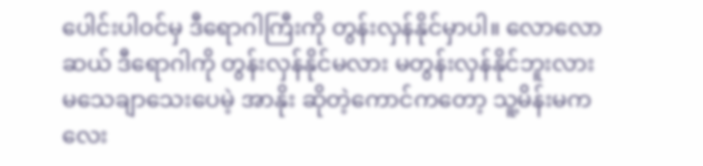ပေါင်းပါဝင်မှ ဒီရောဂါကြီးကို တွန်းလှန်နိုင်မှာပါ။ လောလောဆယ် ဒီရောဂါကို တွန်းလှန်နိုင်မလား မတွန်းလှန်နိုင်ဘူးလား မသေချာသေးပေမဲ့ အာနိုး ဆိုတဲ့ကောင်ကတော့ သူ့မိန်းမက လေး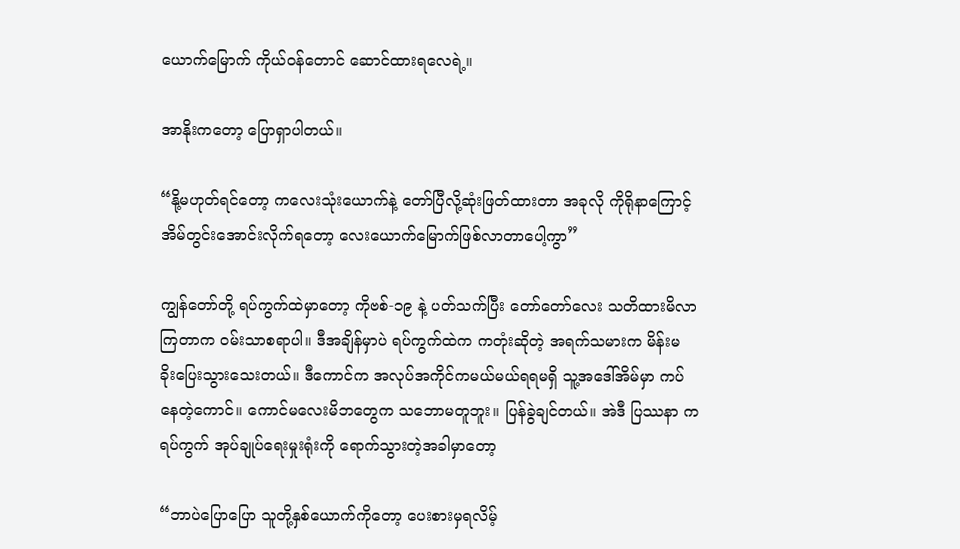ယောက်မြောက် ကိုယ်ဝန်တောင် ဆောင်ထားရလေရဲ့။

အာနိုးကတော့ ပြောရှာပါတယ်။

“နို့မဟုတ်ရင်တော့ ကလေးသုံးယောက်နဲ့ တော်ပြီလို့ဆုံးဖြတ်ထားတာ အခုလို ကိုရိုနာကြောင့် အိမ်တွင်းအောင်းလိုက်ရတော့ လေးယောက်မြောက်ဖြစ်လာတာပေါ့ကွာ”

ကျွန်တော်တို့ ရပ်ကွက်ထဲမှာတော့ ကိုဗစ်-၁၉ နဲ့ ပတ်သက်ပြီး တော်တော်လေး သတိထားမိလာကြတာက ဝမ်းသာစရာပါ။ ဒီအချိန်မှာပဲ ရပ်ကွက်ထဲက ကတုံးဆိုတဲ့ အရက်သမားက မိန်းမ ခိုးပြေးသွားသေးတယ်။ ဒီကောင်က အလုပ်အကိုင်ကမယ်မယ်ရရမရှိ သူ့အဒေါ်အိမ်မှာ ကပ်နေတဲ့ကောင်။ ကောင်မလေးမိဘတွေက သဘောမတူဘူး။ ပြန်ခွဲချင်တယ်။ အဲဒီ ပြဿနာ က ရပ်ကွက် အုပ်ချုပ်ရေးမှုးရုံးကို ရောက်သွားတဲ့အခါမှာတော့

“ဘာပဲပြောပြော သူတို့နှစ်ယောက်ကိုတော့ ပေးစားမှရလိမ့်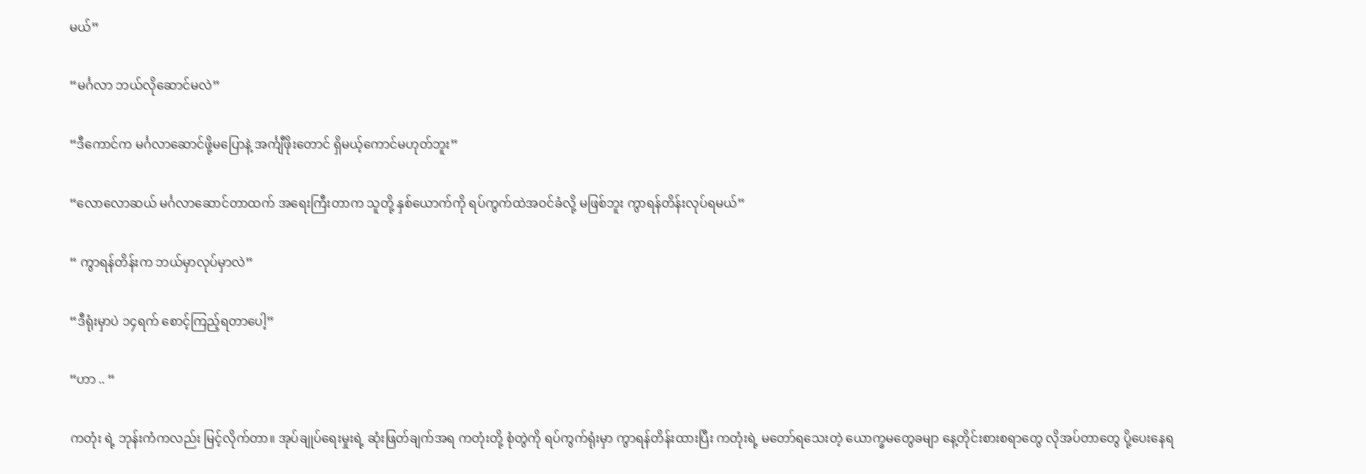မယ်”

“မင်္ဂလာ ဘယ်လိုဆောင်မလဲ”

“ဒီကောင်က မင်္ဂလာဆောင်ဖို့မပြောနဲ့ အင်္ကျီဖိုးတောင် ရှိမယ့်ကောင်မဟုတ်ဘူး”

“လောလောဆယ် မင်္ဂလာဆောင်တာထက် အရေးကြီးတာက သူတို့ နှစ်ယောက်ကို ရပ်ကွက်ထဲအဝင်ခံလို့ မဖြစ်ဘူး ကွာရန်တိန်းလုပ်ရမယ်”

“ ကွာရန်တိန်းက ဘယ်မှာလုပ်မှာလဲ”

“ဒီရုံးမှာပဲ ၁၄ရက် စောင့်ကြည့်ရတာပေါ့”

“ဟာ .. “

ကတုံး ရဲ့ ဘုန်းကံကလည်း မြင့်လိုက်တာ။ အုပ်ချုပ်ရေးမှုးရဲ့ ဆုံးဖြတ်ချက်အရ ကတုံးတို့ စုံတွဲကို ရပ်ကွက်ရုံးမှာ ကွာရန်တိန်းထားပြီး ကတုံးရဲ့ မတော်ရသေးတဲ့ ယောက္ခမတွေခမျာ နေ့တိုင်းစားစရာတွေ လိုအပ်တာတွေ ပို့ပေးနေရ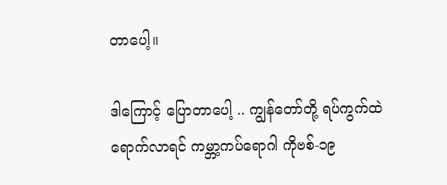တာပေါ့။

ဒါကြောင့် ပြောတာပေါ့ .. ကျွန်တော်တို့ ရပ်ကွက်ထဲရောက်လာရင် ကမ္ဘာ့ကပ်ရောဂါ ကိုဗစ်-၁၉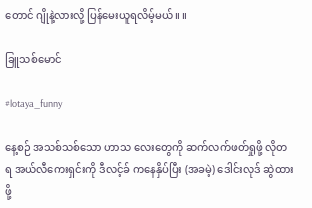တောင် ဂျိုနဲ့လားလို့ ပြန်မေးယူရလိမ့်မယ်။ ။

ခြူသစ်မောင်

#lotaya_funny

နေ့စဉ် အသစ်သစ်သော ဟာသ လေးတွေကို ဆက်လက်ဖတ်ရှုဖို့ လိုတရ အယ်လီကေးရှင်းကို ဒီလင့်ခ် ကနေနှိပ်ပြီး (အခမဲ့) ဒေါင်းလုဒ် ဆွဲထားဖို့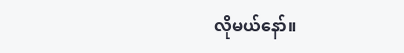လိုမယ်နော်။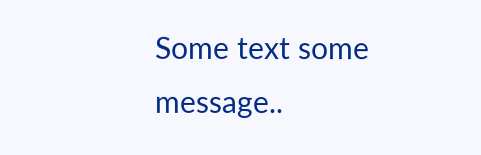Some text some message..